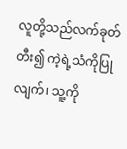လူတို့သည်လက်ခုတ်တီး၍ ကဲ့ရဲ့သံကိုပြုလျက်၊ သူ့ကို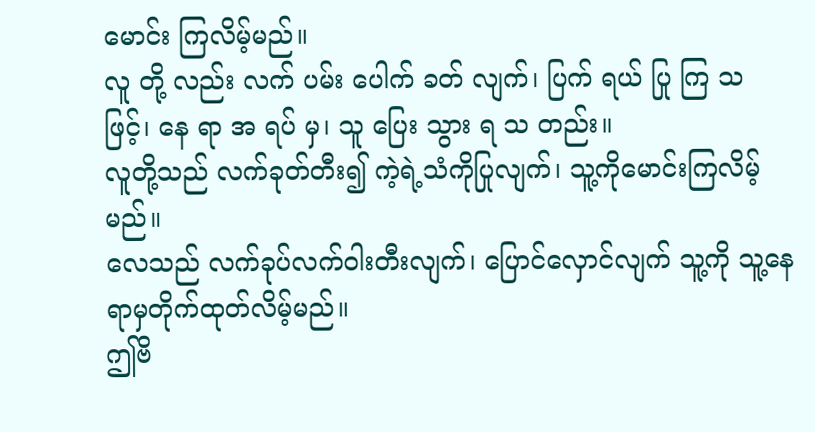မောင်း ကြလိမ့်မည်။
လူ တို့ လည်း လက် ပမ်း ပေါက် ခတ် လျက်၊ ပြက် ရယ် ပြု ကြ သ ဖြင့်၊ နေ ရာ အ ရပ် မှ၊ သူ ပြေး သွား ရ သ တည်း။
လူတို့သည် လက်ခုတ်တီး၍ ကဲ့ရဲ့သံကိုပြုလျက်၊ သူ့ကိုမောင်းကြလိမ့်မည်။
လေသည် လက်ခုပ်လက်ဝါးတီးလျက်၊ ပြောင်လှောင်လျက် သူ့ကို သူ့နေရာမှတိုက်ထုတ်လိမ့်မည်။
ဤဗိ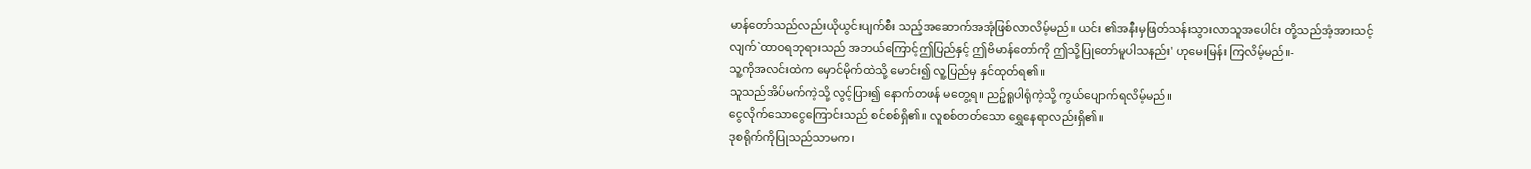မာန်တော်သည်လည်းယိုယွင်းပျက်စီး သည့်အဆောက်အအုံဖြစ်လာလိမ့်မည်။ ယင်း ၏အနီးမှဖြတ်သန်းသွားလာသူအပေါင်း တို့သည်အံ့အားသင့်လျက်`ထာဝရဘုရားသည် အဘယ်ကြောင့်ဤပြည်နှင့် ဤဗိမာန်တော်ကို ဤသို့ပြုတော်မူပါသနည်း' ဟုမေးမြန်း ကြလိမ့်မည်။-
သူ့ကိုအလင်းထဲက မှောင်မိုက်ထဲသို့ မောင်း၍ လူ့ပြည်မှ နှင်ထုတ်ရ၏။
သူသည်အိပ်မက်ကဲ့သို့ လွင့်ပြား၍ နောက်တဖန် မတွေ့ရ။ ညဉ့်ရူပါရုံကဲ့သို့ ကွယ်ပျောက်ရလိမ့်မည်။
ငွေလိုက်သောငွေကြောင်းသည် စင်စစ်ရှိ၏။ လူစစ်တတ်သော ရွှေနေရာလည်းရှိ၏။
ဒုစရိုက်ကိုပြုသည်သာမက၊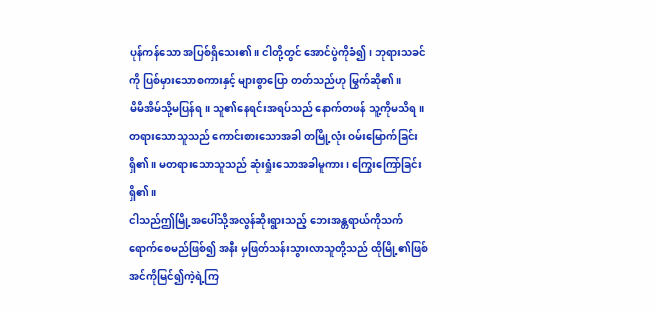ပုန်ကန်သော အပြစ်ရှိသေး၏။ ငါတို့တွင် အောင်ပွဲကိုခံ၍၊ ဘုရားသခင် ကို ပြစ်မှားသောစကားနှင့် များစွာပြော တတ်သည်ဟု မြွက်ဆို၏။
မိမိအိမ်သို့မပြန်ရ။ သူ၏နေရင်းအရပ်သည် နောက်တဖန် သူ့ကိုမသိရ။
တရားသောသူသည် ကောင်းစားသောအခါ တမြို့လုံး ဝမ်းမြောက်ခြင်း ရှိ၏။ မတရားသောသူသည် ဆုံးရှုံးသောအခါမူကား၊ ကြွေးကြော်ခြင်းရှိ၏။
ငါသည်ဤမြို့အပေါ်သို့အလွန်ဆိုးရွားသည့် ဘေးအန္တရာယ်ကိုသက်ရောက်စေမည်ဖြစ်၍ အနီး မှဖြတ်သန်းသွားလာသူတို့သည် ထိုမြို့၏ဖြစ် အင်ကိုမြင်၍ကဲ့ရဲ့ကြ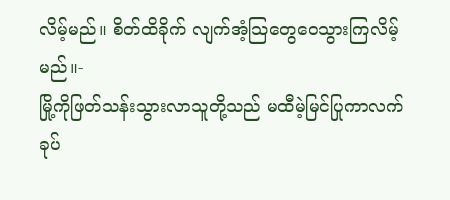လိမ့်မည်။ စိတ်ထိခိုက် လျက်အံ့သြတွေဝေသွားကြလိမ့်မည်။-
မြို့ကိုဖြတ်သန်းသွားလာသူတို့သည် မထီမဲ့မြင်ပြုကာလက်ခုပ်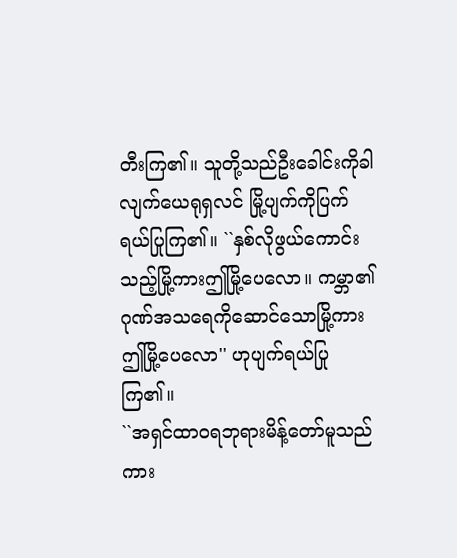တီးကြ၏။ သူတို့သည်ဦးခေါင်းကိုခါလျက်ယေရုရှလင် မြို့ပျက်ကိုပြက်ရယ်ပြုကြ၏။ ``နှစ်လိုဖွယ်ကောင်းသည့်မြို့ကားဤမြို့ပေလော။ ကမ္ဘာ၏ဂုဏ်အသရေကိုဆောင်သောမြို့ကား ဤမြို့ပေလော'' ဟုပျက်ရယ်ပြုကြ၏။
``အရှင်ထာဝရဘုရားမိန့်တော်မူသည်ကား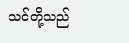သင်တို့သည်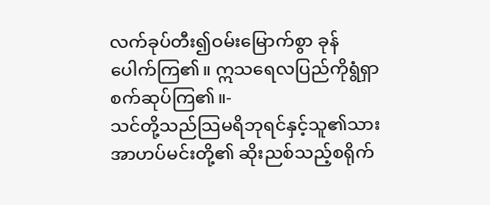လက်ခုပ်တီး၍ဝမ်းမြောက်စွာ ခုန်ပေါက်ကြ၏။ ဣသရေလပြည်ကိုရွံရှာ စက်ဆုပ်ကြ၏။-
သင်တို့သည်သြမရိဘုရင်နှင့်သူ၏သား အာဟပ်မင်းတို့၏ ဆိုးညစ်သည့်စရိုက်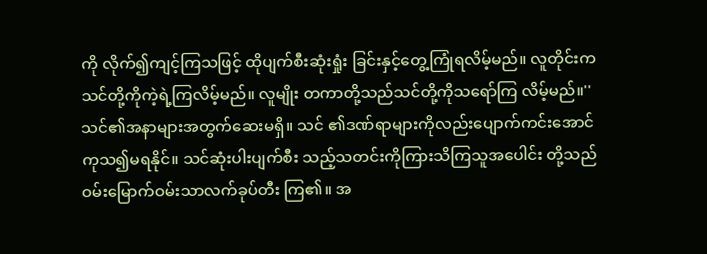ကို လိုက်၍ကျင့်ကြသဖြင့် ထိုပျက်စီးဆုံးရှုံး ခြင်းနှင့်တွေ့ကြုံရလိမ့်မည်။ လူတိုင်းက သင်တို့ကိုကဲ့ရဲ့ကြလိမ့်မည်။ လူမျိုး တကာတို့သည်သင်တို့ကိုသရော်ကြ လိမ့်မည်။''
သင်၏အနာများအတွက်ဆေးမရှိ။ သင် ၏ဒဏ်ရာများကိုလည်းပျောက်ကင်းအောင် ကုသ၍မရနိုင်။ သင်ဆုံးပါးပျက်စီး သည့်သတင်းကိုကြားသိကြသူအပေါင်း တို့သည်ဝမ်းမြောက်ဝမ်းသာလက်ခုပ်တီး ကြ၏။ အ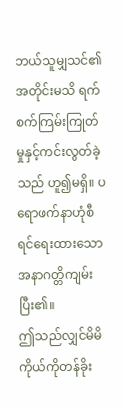ဘယ်သူမျှသင်၏အတိုင်းမသိ ရက်စက်ကြမ်းကြုတ်မှုနှင့်ကင်းလွတ်ခဲ့သည် ဟူ၍မရှိ။ ပရောဖက်နာဟုံစီရင်ရေးထားသော အနာဂတ္တိကျမ်းပြီး၏။
ဤသည်လျှင်မိမိကိုယ်ကိုတန်ခိုး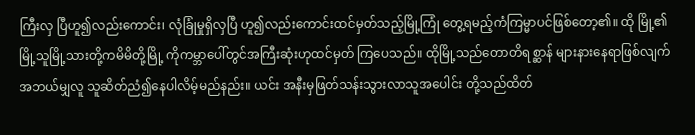ကြီးလှ ပြီဟူ၍လည်းကောင်း၊ လုံခြုံမှုရှိလှပြီ ဟူ၍လည်းကောင်းထင်မှတ်သည့်မြို့ကြုံ တွေ့ရမည့်ကံကြမ္မာပင်ဖြစ်တော့၏။ ထို မြို့၏မြို့သူမြို့သားတို့ကမိမိတို့မြို့ ကိုကမ္ဘာပေါ်တွင်အကြီးဆုံးဟုထင်မှတ် ကြပေသည်။ ထိုမြို့သည်တောတိရစ္ဆာန် များနားနေရာဖြစ်လျက်အဘယ်မျှလူ သူဆိတ်ညံ၍နေပါလိမ့်မည်နည်း။ ယင်း အနီးမှဖြတ်သန်းသွားလာသူအပေါင်း တို့သည်ထိတ်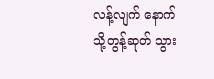လန့်လျက် နောက်သို့တွန့်ဆုတ် သွား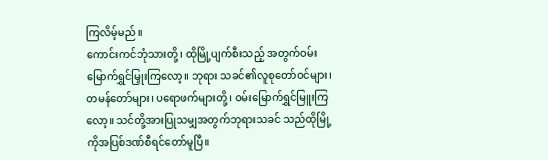ကြလိမ့်မည်။
ကောင်းကင်ဘုံသားတို့၊ ထိုမြို့ပျက်စီးသည့် အတွက်ဝမ်းမြောက်ရွှင်မြှုးကြလော့။ ဘုရား သခင်၏လူစုတော်ဝင်များ၊ တမန်တော်များ၊ ပရောဖက်များတို့၊ ဝမ်းမြောက်ရွှင်မြူးကြလော့။ သင်တို့အားပြုသမျှအတွက်ဘုရားသခင် သည်ထိုမြို့ကိုအပြစ်ဒဏ်စီရင်တော်မူပြီ။